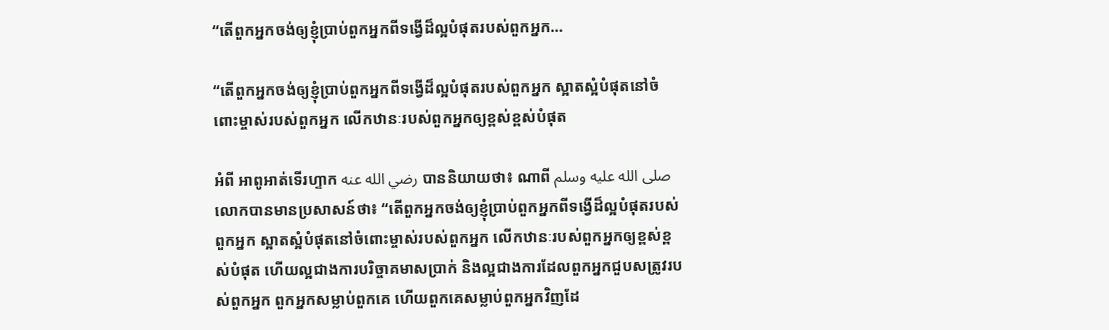“តើពួកអ្នកចង់ឲ្យខ្ញុំប្រាប់ពួកអ្នកពីទង្វើដ៏ល្អបំផុតរបស់ពួកអ្នក…

“តើពួកអ្នកចង់ឲ្យខ្ញុំប្រាប់ពួកអ្នកពីទង្វើដ៏ល្អបំផុតរបស់ពួកអ្នក ស្អាតស្អំបំផុតនៅចំពោះម្ចាស់របស់ពួកអ្នក លើកឋានៈរបស់ពួកអ្នកឲ្យខ្ពស់ខ្ពស់បំផុត

អំពី អាពូអាត់ទើរហ្ទាក رضي الله عنه បាននិយាយថា៖ ណាពី صلى الله عليه وسلم លោកបានមានប្រសាសន៍ថា៖ “តើពួកអ្នកចង់ឲ្យខ្ញុំប្រាប់ពួកអ្នកពីទង្វើដ៏ល្អបំផុតរបស់ពួកអ្នក ស្អាតស្អំបំផុតនៅចំពោះម្ចាស់របស់ពួកអ្នក លើកឋានៈរបស់ពួកអ្នកឲ្យខ្ពស់ខ្ពស់បំផុត ហើយល្អជាងការបរិច្ចាគមាសប្រាក់ និងល្អជាងការដែលពួកអ្នកជួបសត្រូវរបស់ពួកអ្នក ពួកអ្នកសម្លាប់ពួកគេ ហើយពួកគេសម្លាប់ពួកអ្នកវិញដែ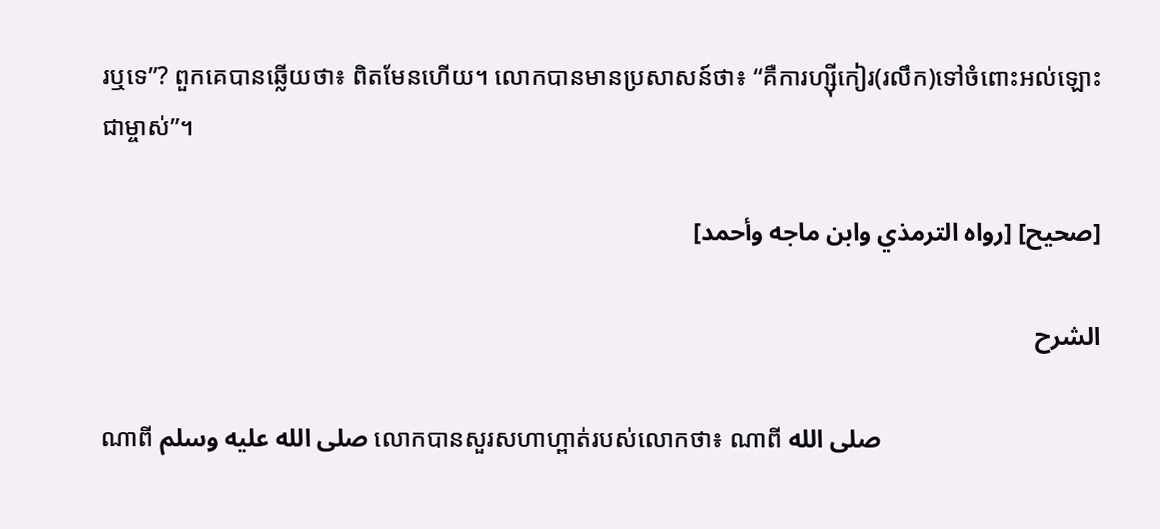រឬទេ”? ពួកគេបានឆ្លើយថា៖ ពិតមែនហើយ។ លោកបានមានប្រសាសន៍ថា៖ “គឺការហ្ស៊ីកៀរ(រលឹក)ទៅចំពោះអល់ឡោះជាម្ចាស់”។

[صحيح] [رواه الترمذي وابن ماجه وأحمد]

الشرح

ណាពី صلى الله عليه وسلم លោកបានសួរសហាហ្ពាត់របស់លោកថា៖ ណាពី صلى الله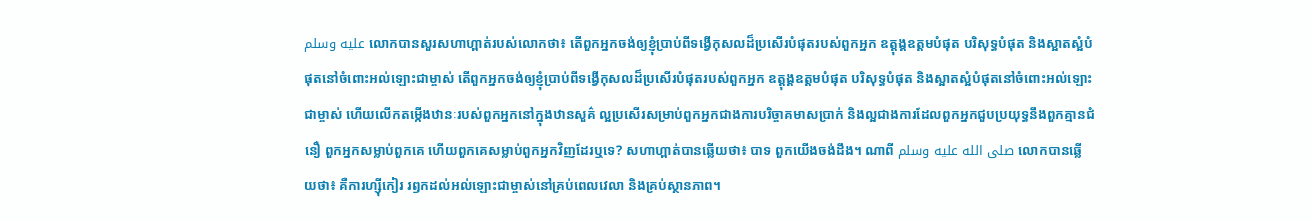عليه وسلم លោកបានសួរសហាហ្ពាត់របស់លោកថា៖ តើពួកអ្នកចង់ឲ្យខ្ញុំប្រាប់ពីទង្វើកុសលដ៏ប្រសើរបំផុតរបស់ពួកអ្នក ឧត្តុង្គឧត្តមបំផុត បរិសុទ្ធបំផុត និងស្អាតស្អំបំផុតនៅចំពោះអល់ឡោះជាម្ចាស់ តើពួកអ្នកចង់ឲ្យខ្ញុំប្រាប់ពីទង្វើកុសលដ៏ប្រសើរបំផុតរបស់ពួកអ្នក ឧត្តុង្គឧត្តមបំផុត បរិសុទ្ធបំផុត និងស្អាតស្អំបំផុតនៅចំពោះអល់ឡោះជាម្ចាស់ ហើយលើកតម្កើងឋានៈរបស់ពួកអ្នកនៅក្នុងឋានសួគ៌ ល្អប្រសើរសម្រាប់ពួកអ្នកជាងការបរិច្ចាគមាសប្រាក់ និងល្អជាងការដែលពួកអ្នកជួបប្រយុទ្ធនឹងពួកគ្មានជំនឿ ពួកអ្នកសម្លាប់ពួកគេ ហើយពួកគេសម្លាប់ពួកអ្នកវិញដែរឬទេ? សហាហ្ពាត់បានឆ្លើយថា៖ បាទ ពួកយើងចង់ដឹង។ ណាពី صلى الله عليه وسلم លោកបានឆ្លើយថា៖ គឺការហ្ស៊ីកៀរ រឭកដល់អល់ឡោះជាម្ចាស់នៅគ្រប់ពេលវេលា និងគ្រប់ស្ថានភាព។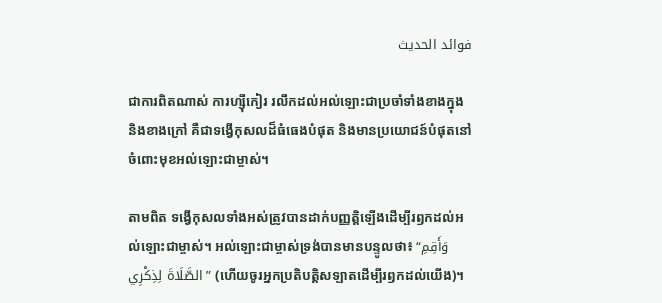فوائد الحديث

ជាការពិតណាស់ ការហ្ស៊ីកៀរ រលឹកដល់អល់ឡោះជាប្រចាំទាំងខាងក្នុងនិងខាងក្រៅ គឺជាទង្វើកុសលដ៏ធំធេងបំផុត និងមានប្រយោជន៍បំផុតនៅចំពោះមុខអល់ឡោះជាម្ចាស់។

តាមពិត ទង្វើកុសលទាំងអស់ត្រូវបានដាក់បញ្ញត្តិឡើងដើម្បីរឭកដល់អល់ឡោះជាម្ចាស់។ អល់ឡោះជាម្ចាស់ទ្រង់បានមានបន្ទូលថា៖ “وَأَقِمِ الصَّلَاةَ لِذِكْرِي” (ហើយចូរអ្នកប្រតិបត្តិសឡាតដើម្បីរឭកដល់យើង)។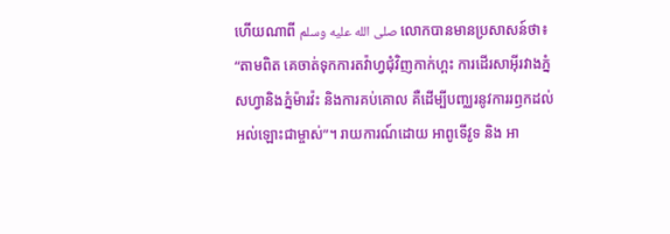ហើយណាពី صلى الله عليه وسلم លោកបានមានប្រសាសន៍ថា៖ “តាមពិត គេចាត់ទុកការតវ៉ាហ្វជុំវិញកាក់ហ្ពះ ការដើរសាអ៊ីរវាងភ្នំសហ្វានិងភ្នំម៉ារវ៉ះ និងការគប់គោល គឺដើម្បីបញ្ឈរនូវការរឭកដល់អល់ឡោះជាម្ចាស់”។ រាយការណ៍ដោយ អាពូទើវូទ និង អា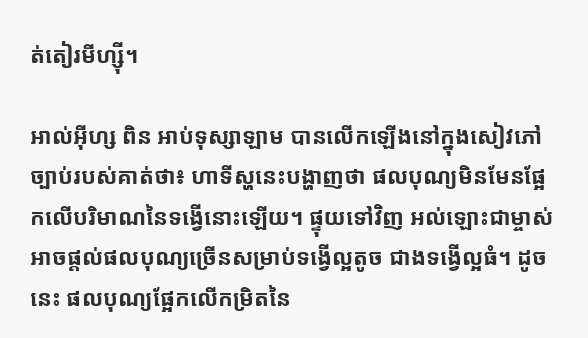ត់តៀរមីហ្ស៊ី។

អាល់អ៊ីហ្ស ពិន អាប់ទុស្សាឡាម បានលើកឡើងនៅក្នុងសៀវភៅច្បាប់របស់គាត់ថា៖ ហាទីស្ហនេះបង្ហាញថា ផលបុណ្យមិនមែនផ្អែកលើបរិមាណនៃទង្វើនោះឡើយ។ ផ្ទុយទៅវិញ អល់ឡោះជាម្ចាស់អាចផ្តល់ផលបុណ្យច្រើនសម្រាប់ទង្វើល្អតូច ជាងទង្វើល្អធំ។ ដូចនេះ ផលបុណ្យផ្អែកលើកម្រិតនៃ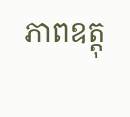ភាពឧត្តុ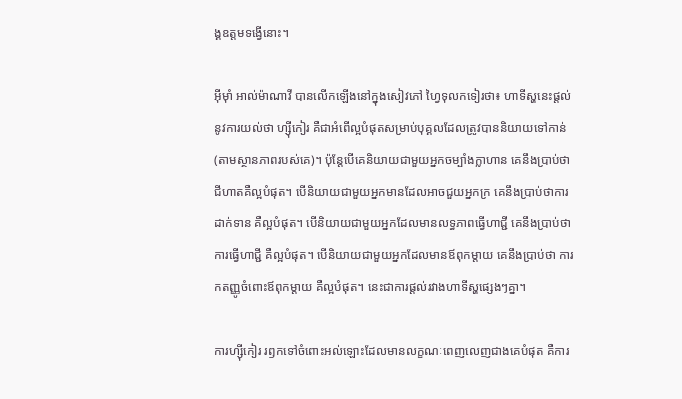ង្គឧត្តមទង្វើនោះ។

អ៊ីម៉ាំ អាល់ម៉ាណាវី បានលើកឡើងនៅក្នុងសៀវភៅ ហ្វៃទុលកទៀរថា៖ ហាទីស្ហនេះផ្តល់នូវការយល់ថា ហ្ស៊ីកៀរ គឺជាអំពើល្អបំផុតសម្រាប់បុគ្គលដែលត្រូវបាននិយាយទៅកាន់(តាមស្ថានភាពរបស់គេ)។ ប៉ុន្តែបើគេនិយាយជាមួយអ្នកចម្បាំងក្លាហាន គេនឹងប្រាប់ថា ជីហាតគឺល្អបំផុត។ បើនិយាយជាមួយអ្នកមានដែលអាចជួយអ្នកក្រ គេនឹងប្រាប់ថាការដាក់ទាន គឺល្អបំផុត។ បើនិយាយជាមួយអ្នកដែលមានលទ្ធភាពធ្វើហាជ្ជី គេនឹងប្រាប់ថា ការធ្វើហាជ្ជី គឺល្អបំផុត។ បើនិយាយជាមួយអ្នកដែលមានឪពុកម្តាយ គេនឹងប្រាប់ថា ការកតញ្ញូចំពោះឪពុកម្តាយ គឺល្អបំផុត។ នេះជាការផ្ដល់រវាងហាទីស្ហផ្សេងៗគ្នា។

ការហ្ស៊ីកៀរ រឭកទៅចំពោះអល់ឡោះដែលមានលក្ខណៈពេញលេញជាងគេបំផុត គឺការ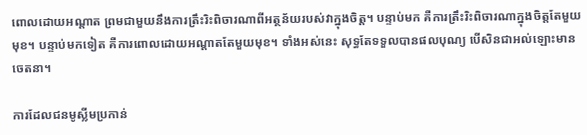ពោលដោយអណ្តាត ព្រមជាមួយនឹងការត្រឹះរិះពិចារណាពីអត្ថន័យរបស់វាក្នុងចិត្ត។ បន្ទាប់មក គឺការត្រឹះរិះពិចារណាក្នុងចិត្តតែមួយមុខ។ បន្ទាប់មកទៀត គឺការពោលដោយអណ្តាតតែមួយមុខ។ ទាំងអស់នេះ សុទ្ធតែទទួលបានផលបុណ្យ បើសិនជាអល់ឡោះមានចេតនា។

ការដែលជនមូស្លីមប្រកាន់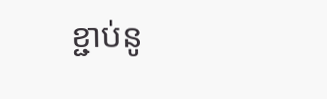ខ្ជាប់នូ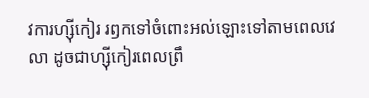វការហ្ស៊ីកៀរ រឭកទៅចំពោះអល់ឡោះទៅតាមពេលវេលា ដូចជាហ្ស៊ីកៀរពេលព្រឹ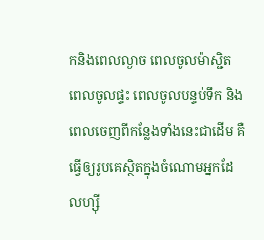កនិងពេលល្ងាច ពេលចូលម៉ាស្ជិត ពេលចូលផ្ទះ ពេលចូលបន្ទប់ទឹក និងពេលចេញពីកន្លែងទាំងនេះជាដើម គឺធ្វើឲ្យរូបគេស្ថិតក្នុងចំណោមអ្នកដែលហ្ស៊ី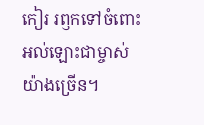កៀរ រឭកទៅចំពោះអល់ឡោះជាម្ចាស់យ៉ាងច្រើន។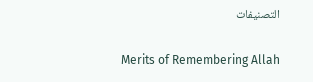التصنيفات

Merits of Remembering Allah